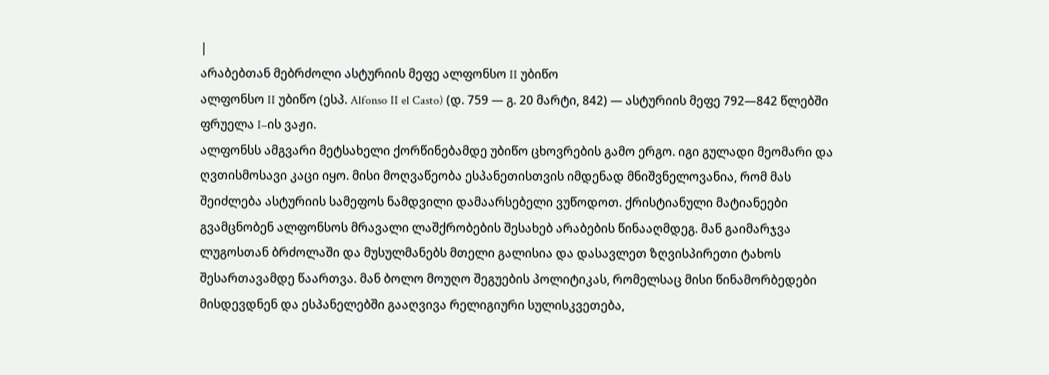|
არაბებთან მებრძოლი ასტურიის მეფე ალფონსო II უბიწო
ალფონსო II უბიწო (ესპ. Alfonso II el Casto) (დ. 759 — გ. 20 მარტი, 842) — ასტურიის მეფე 792—842 წლებში ფრუელა I–ის ვაჟი.
ალფონსს ამგვარი მეტსახელი ქორწინებამდე უბიწო ცხოვრების გამო ერგო. იგი გულადი მეომარი და ღვთისმოსავი კაცი იყო. მისი მოღვაწეობა ესპანეთისთვის იმდენად მნიშვნელოვანია, რომ მას შეიძლება ასტურიის სამეფოს ნამდვილი დამაარსებელი ვუწოდოთ. ქრისტიანული მატიანეები გვამცნობენ ალფონსოს მრავალი ლაშქრობების შესახებ არაბების წინააღმდეგ. მან გაიმარჯვა ლუგოსთან ბრძოლაში და მუსულმანებს მთელი გალისია და დასავლეთ ზღვისპირეთი ტახოს შესართავამდე წაართვა. მან ბოლო მოუღო შეგუების პოლიტიკას, რომელსაც მისი წინამორბედები მისდევდნენ და ესპანელებში გააღვივა რელიგიური სულისკვეთება,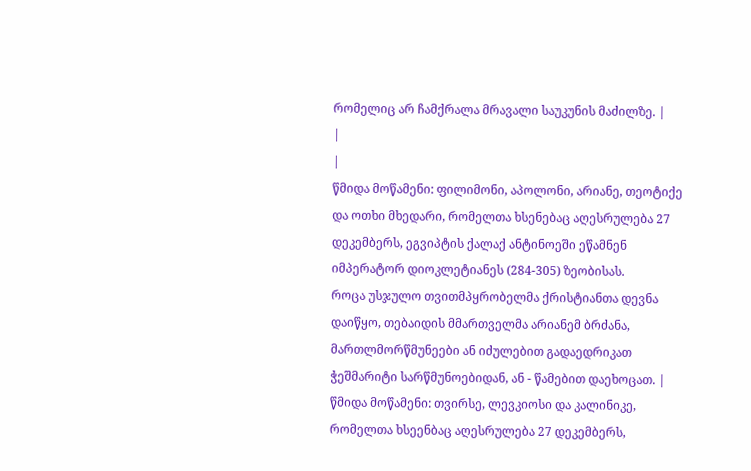რომელიც არ ჩამქრალა მრავალი საუკუნის მაძილზე. |
|
|
წმიდა მოწამენი: ფილიმონი, აპოლონი, არიანე, თეოტიქე და ოთხი მხედარი, რომელთა ხსენებაც აღესრულება 27 დეკემბერს, ეგვიპტის ქალაქ ანტინოეში ეწამნენ იმპერატორ დიოკლეტიანეს (284-305) ზეობისას.
როცა უსჯულო თვითმპყრობელმა ქრისტიანთა დევნა დაიწყო, თებაიდის მმართველმა არიანემ ბრძანა, მართლმორწმუნეები ან იძულებით გადაედრიკათ ჭეშმარიტი სარწმუნოებიდან, ან - წამებით დაეხოცათ. | წმიდა მოწამენი: თვირსე, ლევკიოსი და კალინიკე, რომელთა ხსეენბაც აღესრულება 27 დეკემბერს,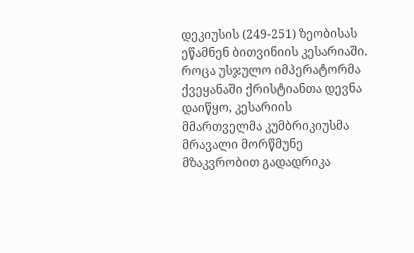დეკიუსის (249-251) ზეობისას ეწამნენ ბითვინიის კესარიაში.
როცა უსჯულო იმპერატორმა ქვეყანაში ქრისტიანთა დევნა დაიწყო, კესარიის მმართველმა კუმბრიკიუსმა მრავალი მორწმუნე მზაკვრობით გადადრიკა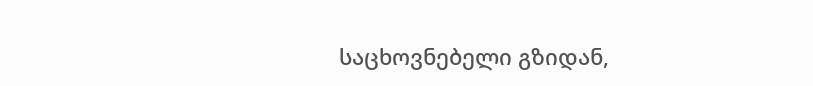საცხოვნებელი გზიდან,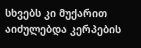სხვებს კი მუქარით აიძულებდა კერპების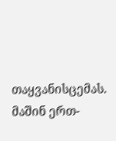თაყვანისცემას. მაშინ ერთ-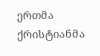ერთმა ქრისტიანმა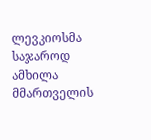ლევკიოსმა საჯაროდ ამხილა მმართველის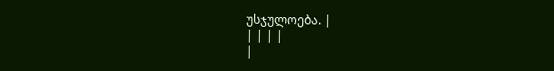უსჯულოება. |
| | | |
|